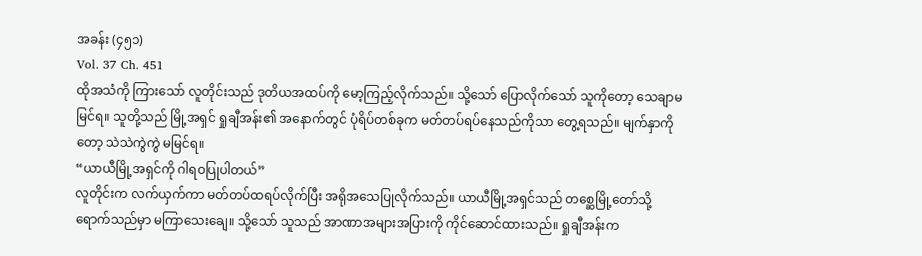အခန်း (၄၅၁)
Vol. 37 Ch. 451
ထိုအသံကို ကြားသော် လူတိုင်းသည် ဒုတိယအထပ်ကို မော့ကြည့်လိုက်သည်။ သို့သော် ပြောလိုက်သော် သူကိုတော့ သေချာမမြင်ရ။ သူတို့သည် မြို့အရှင် ရှုချီအန်း၏ အနောက်တွင် ပုံရိပ်တစ်ခုက မတ်တပ်ရပ်နေသည်ကိုသာ တွေ့ရသည်။ မျက်နှာကိုတော့ သဲသဲကွဲကွဲ မမြင်ရ။
“ယာယီမြို့အရှင်ကို ဂါရဝပြုပါတယ်”
လူတိုင်းက လက်ယှက်ကာ မတ်တပ်ထရပ်လိုက်ပြီး အရိုအသေပြုလိုက်သည်။ ယာယီမြို့အရှင်သည် တစ္ဆေမြို့တော်သို့ ရောက်သည်မှာ မကြာသေးချေ။ သို့သော် သူသည် အာဏာအများအပြားကို ကိုင်ဆောင်ထားသည်။ ရှုချီအန်းက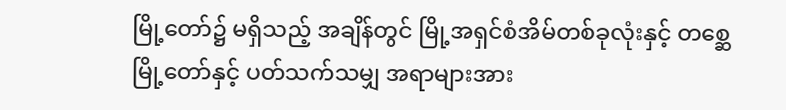မြို့တော်၌ မရှိသည့် အချိန်တွင် မြို့အရှင်စံအိမ်တစ်ခုလုံးနှင့် တစ္ဆေမြို့တော်နှင့် ပတ်သက်သမျှ အရာများအား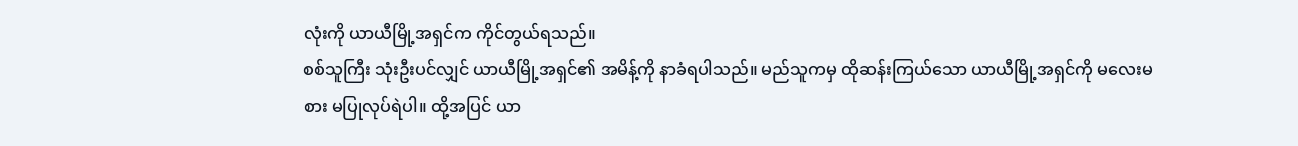လုံးကို ယာယီမြို့အရှင်က ကိုင်တွယ်ရသည်။
စစ်သူကြီး သုံးဦးပင်လျှင် ယာယီမြို့အရှင်၏ အမိန့်ကို နာခံရပါသည်။ မည်သူကမှ ထိုဆန်းကြယ်သော ယာယီမြို့အရှင်ကို မလေးမစား မပြုလုပ်ရဲပါ။ ထို့အပြင် ယာ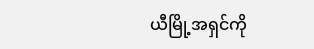ယီမြို့အရှင်ကို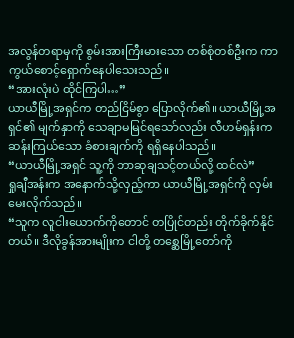အလွန်တရာမှကို စွမ်းအားကြီးမားသော တစ်စုံတစ်ဦးက ကာကွယ်စောင့်ရှောက်နေပါသေးသည်။
“အားလုံးပဲ ထိုင်ကြပါ…”
ယာယီမြို့အရှင်က တည်ငြိမ်စွာ ပြောလိုက်၏။ ယာယီမြို့အရှင်၏ မျက်နှာကို သေချာမမြင်ရသော်လည်း လီဟမ်ရှန်းက ဆန်းကြယ်သော ခံစားချက်ကို ရရှိနေပါသည်။
“ယာယီမြို့အရှင် သူ့ကို ဘာဆုချသင့်တယ်လို့ ထင်လဲ”
ရှုချီအန်းက အနောက်သို့လှည့်ကာ ယာယီမြို့အရှင်ကို လှမ်းမေးလိုက်သည်။
“သူက လူငါးယောက်ကိုတောင် တပြိုင်တည်း တိုက်ခိုက်နိုင်တယ်။ ဒီလိုခွန်အားမျိုးက ငါတို့ တစ္ဆေမြို့တော်ကို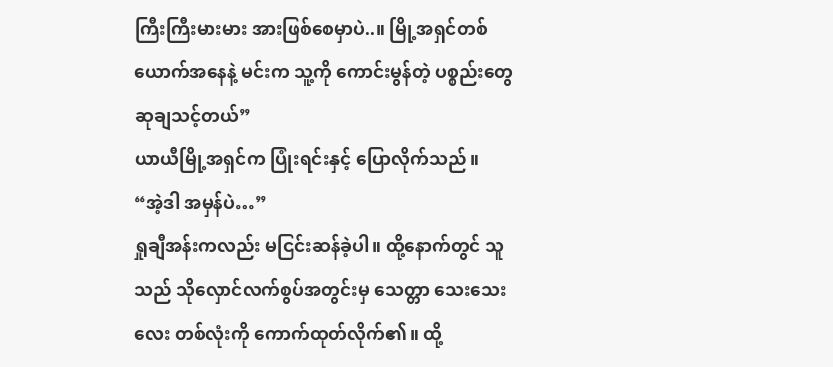ကြီးကြီးမားမား အားဖြစ်စေမှာပဲ..။ မြို့အရှင်တစ်ယောက်အနေနဲ့ မင်းက သူ့ကို ကောင်းမွန်တဲ့ ပစ္စည်းတွေ ဆုချသင့်တယ်”
ယာယီမြို့အရှင်က ပြုံးရင်းနှင့် ပြောလိုက်သည်။
“အဲ့ဒါ အမှန်ပဲ…”
ရှုချီအန်းကလည်း မငြင်းဆန်ခဲ့ပါ။ ထို့နောက်တွင် သူသည် သိုလှောင်လက်စွပ်အတွင်းမှ သေတ္တာ သေးသေးလေး တစ်လုံးကို ကောက်ထုတ်လိုက်၏။ ထို့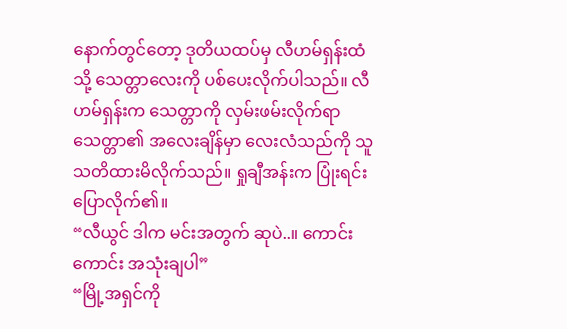နောက်တွင်တော့ ဒုတိယထပ်မှ လီဟမ်ရှန်းထံသို့ သေတ္တာလေးကို ပစ်ပေးလိုက်ပါသည်။ လီဟမ်ရှန်းက သေတ္တာကို လှမ်းဖမ်းလိုက်ရာ သေတ္တာ၏ အလေးချိန်မှာ လေးလံသည်ကို သူသတိထားမိလိုက်သည်။ ရှုချီအန်းက ပြုံးရင်း ပြောလိုက်၏။
“လီယွင် ဒါက မင်းအတွက် ဆုပဲ..။ ကောင်းကောင်း အသုံးချပါ”
“မြို့အရှင်ကို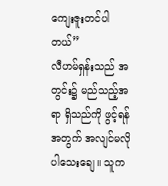ကျေးဇူးတင်ပါတယ်”
လီဟမ်ရှန်းသည် အတွင်း၌ မည်သည့်အရာ ရှိသည်ကို ဖွင့်ရန်အတွက် အလျင်မလိုပါသေးချေ။ သူက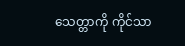သေတ္တာကို ကိုင်သာ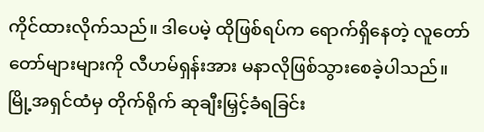ကိုင်ထားလိုက်သည်။ ဒါပေမဲ့ ထိုဖြစ်ရပ်က ရောက်ရှိနေတဲ့ လူတော်တော်များများကို လီဟမ်ရှန်းအား မနာလိုဖြစ်သွားစေခဲ့ပါသည်။
မြို့အရှင်ထံမှ တိုက်ရိုက် ဆုချီးမြှင့်ခံရခြင်း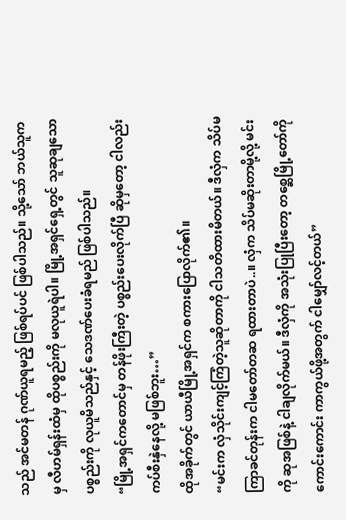သည် အင်မတန် ဂုဏ်ယူရမည့် ဖြစ်ရပ်ပင် ဖြစ်ပါသည်။ သို့သော် ဘယ်သူကမှ လီဟမ်ရှန်းထံမှ ထိုပစ္စည်းကို မလုယူရဲပါ။ မြို့အရှင်ရှေ့တွင် သူဆုချသော ပစ္စည်းကို လုယူမိသည်နှင့် သေဒဏ်ပေးခံရမည် ဖြစ်ပါသည်။
“မြို့အရှင်ကတောင်မှ တန်ဖိုးကြီးတဲ့ ပစ္စည်းပေးလိုက်ပြီ ဆိုမှတော့ ငါလည်း ကပ်စီးနှဲနေလို့ မဖြစ်ဘူး…”
ထိုအခိုက်တွင် ယာယီမြို့အရှင်က စကားပြောလိုက်၏။
“မင်းက လှံသိုင်းကျင့်ကြံတဲ့သူဆိုတာကို ငါသတိထားမိတယ်။ ဒီလှံက သိပ်မကြာခင်တုန်းက ငါမတော်တဆ ရထားတာပဲ..။ လှံက သိပ်မဆိုးတာမို့လို့ မင်းကို ဆုအဖြစ်နဲ့ ငါချလိုက်မယ်။ ဒီလှံကို အသုံးပြုပြီးတော့ တစ္ဆေမြို့တော်ကို ကောင်းကောင်း ကာကွယ်ဖို့အတွက် ငါမျှော်လင့်တယ်”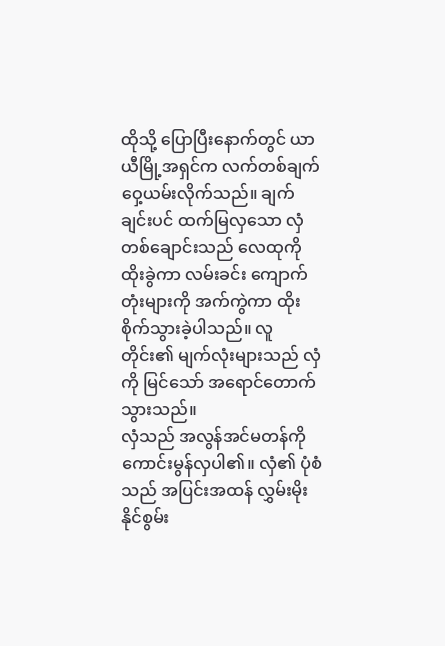ထိုသို့ ပြောပြီးနောက်တွင် ယာယီမြို့အရှင်က လက်တစ်ချက် ဝှေ့ယမ်းလိုက်သည်။ ချက်ချင်းပင် ထက်မြလှသော လှံတစ်ချောင်းသည် လေထုကို ထိုးခွဲကာ လမ်းခင်း ကျောက်တုံးများကို အက်ကွဲကာ ထိုးစိုက်သွားခဲ့ပါသည်။ လူတိုင်း၏ မျက်လုံးများသည် လှံကို မြင်သော် အရောင်တောက်သွားသည်။
လှံသည် အလွန်အင်မတန်ကို ကောင်းမွန်လှပါ၏။ လှံ၏ ပုံစံသည် အပြင်းအထန် လွှမ်းမိုးနိုင်စွမ်း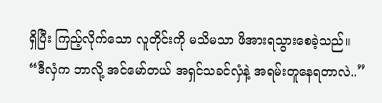ရှိပြီး ကြည့်လိုက်သော လူတိုင်းကို မသိမသာ ဖိအားရသွားစေခဲ့သည်။
“ဒီလှံက ဘာလို့ အင်မော်တယ် အရှင်သခင်လှံနဲ့ အရမ်းတူနေရတာလဲ..”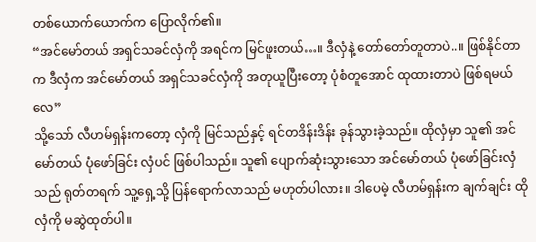တစ်ယောက်ယောက်က ပြောလိုက်၏။
“အင်မော်တယ် အရှင်သခင်လှံကို အရင်က မြင်ဖူးတယ်…။ ဒီလှံနဲ့ တော်တော်တူတာပဲ..။ ဖြစ်နိုင်တာက ဒီလှံက အင်မော်တယ် အရှင်သခင်လှံကို အတုယူပြီးတော့ ပုံစံတူအောင် ထုထားတာပဲ ဖြစ်ရမယ်လေ”
သို့သော် လီဟမ်ရှန်းကတော့ လှံကို မြင်သည်နှင့် ရင်တဒိန်းဒိန်း ခုန်သွားခဲ့သည်။ ထိုလှံမှာ သူ၏ အင်မော်တယ် ပုံဖော်ခြင်း လှံပင် ဖြစ်ပါသည်။ သူ၏ ပျောက်ဆုံးသွားသော အင်မော်တယ် ပုံဖော်ခြင်းလှံသည် ရုတ်တရက် သူ့ရှေ့သို့ ပြန်ရောက်လာသည် မဟုတ်ပါလား။ ဒါပေမဲ့ လီဟမ်ရှန်းက ချက်ချင်း ထိုလှံကို မဆွဲထုတ်ပါ။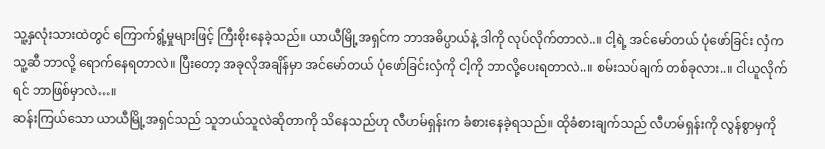သူ့နှလုံးသားထဲတွင် ကြောက်ရွံ့မှုများဖြင့် ကြီးစိုးနေခဲ့သည်။ ယာယီမြို့အရှင်က ဘာအဓိပ္ပာယ်နဲ့ ဒါကို လုပ်လိုက်တာလဲ..။ ငါ့ရဲ့ အင်မော်တယ် ပုံဖော်ခြင်း လှံက သူ့ဆီ ဘာလို့ ရောက်နေရတာလဲ။ ပြီးတော့ အခုလိုအချိန်မှာ အင်မော်တယ် ပုံဖော်ခြင်းလှံကို ငါ့ကို ဘာလို့ပေးရတာလဲ..။ စမ်းသပ်ချက် တစ်ခုလား..။ ငါယူလိုက်ရင် ဘာဖြစ်မှာလဲ…။
ဆန်းကြယ်သော ယာယီမြို့အရှင်သည် သူဘယ်သူလဲဆိုတာကို သိနေသည်ဟု လီဟမ်ရှန်းက ခံစားနေခဲ့ရသည်။ ထိုခံစားချက်သည် လီဟမ်ရှန်းကို လွန်စွာမှကို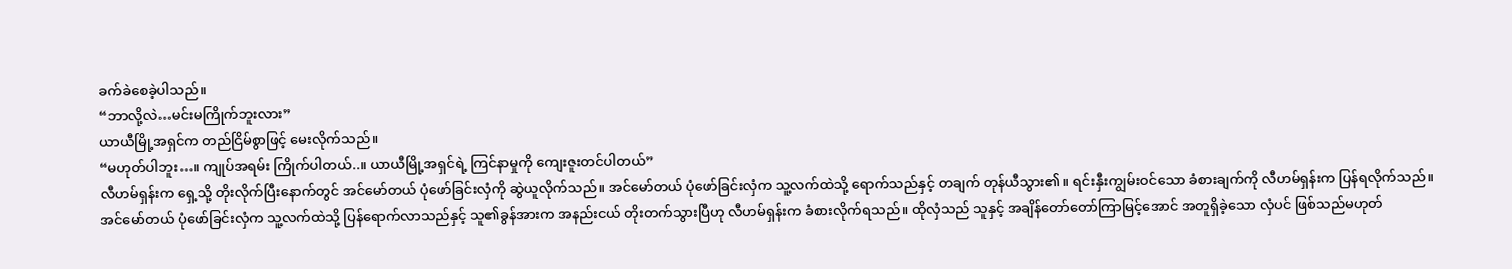ခက်ခဲစေခဲ့ပါသည်။
“ဘာလို့လဲ…မင်းမကြိုက်ဘူးလား”
ယာယီမြို့အရှင်က တည်ငြိမ်စွာဖြင့် မေးလိုက်သည်။
“မဟုတ်ပါဘူး…။ ကျုပ်အရမ်း ကြိုက်ပါတယ်..။ ယာယီမြို့အရှင်ရဲ့ ကြင်နာမှုကို ကျေးဇူးတင်ပါတယ်”
လီဟမ်ရှန်းက ရှေ့သို့ တိုးလိုက်ပြီးနောက်တွင် အင်မော်တယ် ပုံဖော်ခြင်းလှံကို ဆွဲယူလိုက်သည်။ အင်မော်တယ် ပုံဖော်ခြင်းလှံက သူ့လက်ထဲသို့ ရောက်သည်နှင့် တချက် တုန်ယီသွား၏။ ရင်းနှီးကျွမ်းဝင်သော ခံစားချက်ကို လီဟမ်ရှန်းက ပြန်ရလိုက်သည်။
အင်မော်တယ် ပုံဖော်ခြင်းလှံက သူ့လက်ထဲသို့ ပြန်ရောက်လာသည်နှင့် သူ၏ခွန်အားက အနည်းငယ် တိုးတက်သွားပြီဟု လီဟမ်ရှန်းက ခံစားလိုက်ရသည်။ ထိုလှံသည် သူနှင့် အချိန်တော်တော်ကြာမြင့်အောင် အတူရှိခဲ့သော လှံပင် ဖြစ်သည်မဟုတ်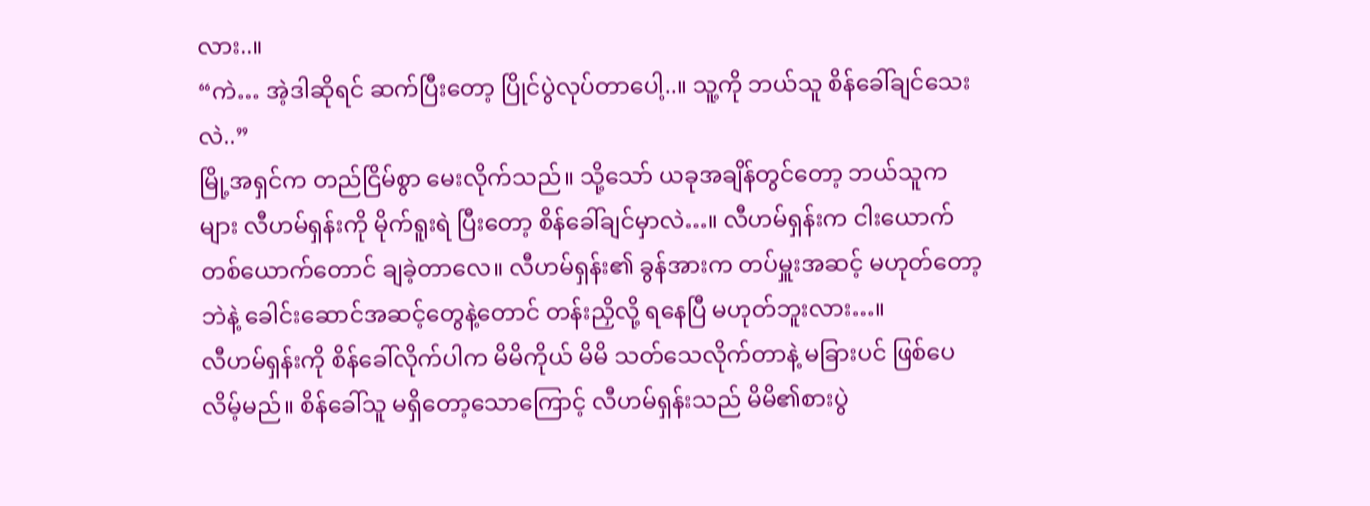လား..။
“ကဲ… အဲ့ဒါဆိုရင် ဆက်ပြီးတော့ ပြိုင်ပွဲလုပ်တာပေါ့..။ သူ့ကို ဘယ်သူ စိန်ခေါ်ချင်သေးလဲ..”
မြို့အရှင်က တည်ငြိမ်စွာ မေးလိုက်သည်။ သို့သော် ယခုအချိန်တွင်တော့ ဘယ်သူကများ လီဟမ်ရှန်းကို မိုက်ရူးရဲ ပြီးတော့ စိန်ခေါ်ချင်မှာလဲ…။ လီဟမ်ရှန်းက ငါးယောက် တစ်ယောက်တောင် ချခဲ့တာလေ။ လီဟမ်ရှန်း၏ ခွန်အားက တပ်မှူးအဆင့် မဟုတ်တော့ဘဲနဲ့ ခေါင်းဆောင်အဆင့်တွေနဲ့တောင် တန်းညှိလို့ ရနေပြီ မဟုတ်ဘူးလား…။
လီဟမ်ရှန်းကို စိန်ခေါ်လိုက်ပါက မိမိကိုယ် မိမိ သတ်သေလိုက်တာနဲ့ မခြားပင် ဖြစ်ပေလိမ့်မည်။ စိန်ခေါ်သူ မရှိတော့သောကြောင့် လီဟမ်ရှန်းသည် မိမိ၏စားပွဲ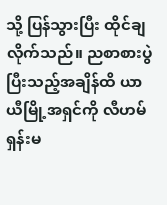သို့ ပြန်သွားပြီး ထိုင်ချလိုက်သည်။ ညစာစားပွဲ ပြီးသည့်အချိန်ထိ ယာယီမြို့အရှင်ကို လီဟမ်ရှန်းမ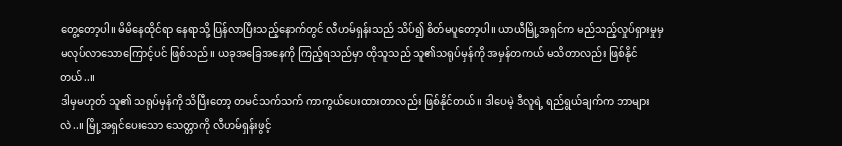တွေ့တော့ပါ။ မိမိနေထိုင်ရာ နေရာသို့ ပြန်လာပြီးသည့်နောက်တွင် လီဟမ်ရှန်းသည် သိပ်၍ စိတ်မပူတော့ပါ။ ယာယီမြို့အရှင်က မည်သည့်လှုပ်ရှားမှုမှ မလုပ်လာသောကြောင့်ပင် ဖြစ်သည်။ ယခုအခြေအနေကို ကြည့်ရသည်မှာ ထိုသူသည် သူ၏သရုပ်မှန်ကို အမှန်တကယ် မသိတာလည်း ဖြစ်နိုင်တယ်..။
ဒါမှမဟုတ် သူ၏ သရုပ်မှန်ကို သိပြီးတော့ တမင်သက်သက် ကာကွယ်ပေးထားတာလည်း ဖြစ်နိုင်တယ်။ ဒါပေမဲ့ ဒီလူရဲ့ ရည်ရွယ်ချက်က ဘာများလဲ..။ မြို့အရှင်ပေးသော သေတ္တာကို လီဟမ်ရှန်းဖွင့်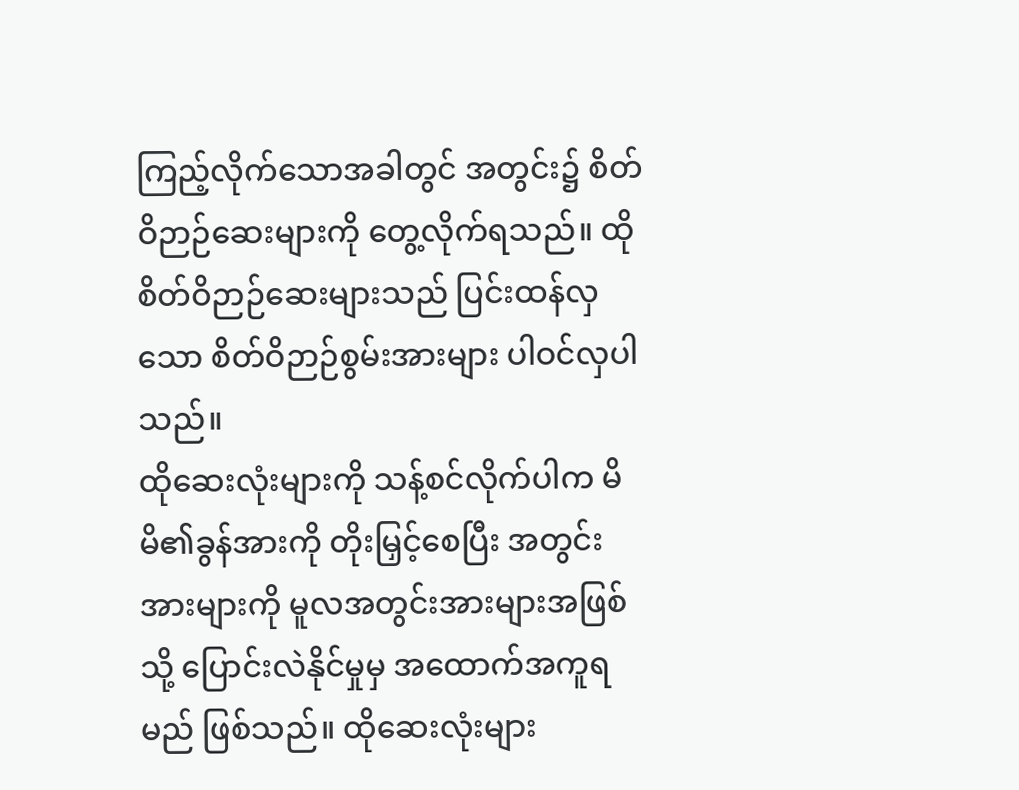ကြည့်လိုက်သောအခါတွင် အတွင်း၌ စိတ်ဝိဉာဉ်ဆေးများကို တွေ့လိုက်ရသည်။ ထိုစိတ်ဝိဉာဉ်ဆေးများသည် ပြင်းထန်လှသော စိတ်ဝိဉာဉ်စွမ်းအားများ ပါဝင်လှပါသည်။
ထိုဆေးလုံးများကို သန့်စင်လိုက်ပါက မိမိ၏ခွန်အားကို တိုးမြှင့်စေပြီး အတွင်းအားများကို မူလအတွင်းအားများအဖြစ်သို့ ပြောင်းလဲနိုင်မှုမှ အထောက်အကူရမည် ဖြစ်သည်။ ထိုဆေးလုံးများ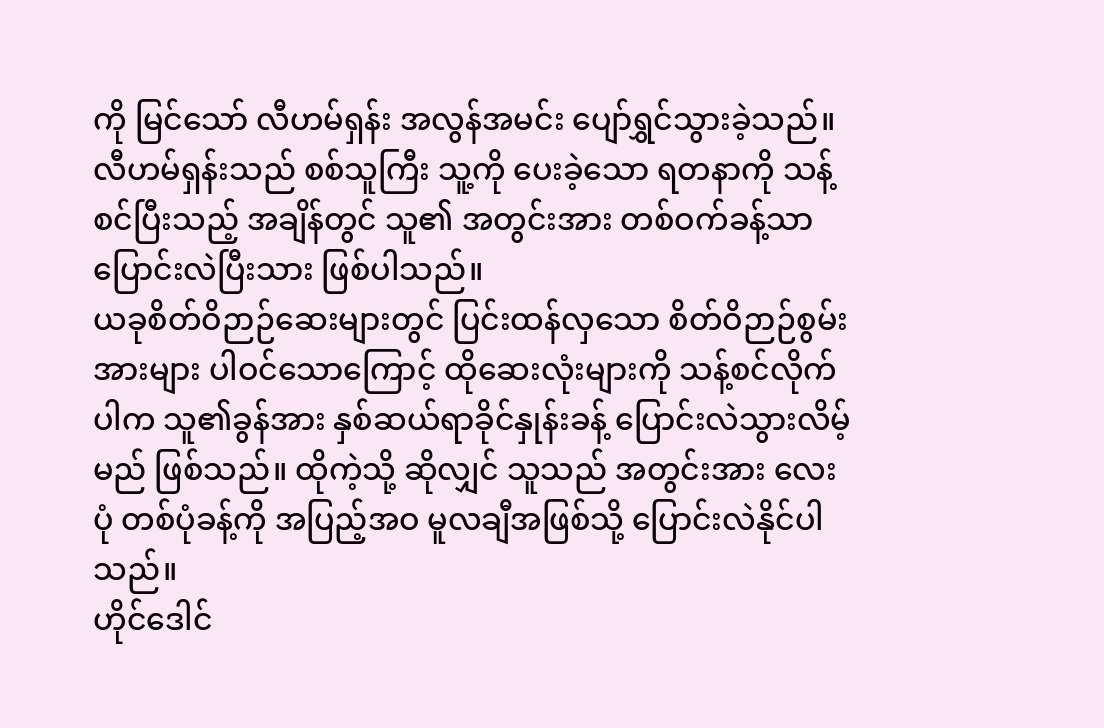ကို မြင်သော် လီဟမ်ရှန်း အလွန်အမင်း ပျော်ရွှင်သွားခဲ့သည်။ လီဟမ်ရှန်းသည် စစ်သူကြီး သူ့ကို ပေးခဲ့သော ရတနာကို သန့်စင်ပြီးသည့် အချိန်တွင် သူ၏ အတွင်းအား တစ်ဝက်ခန့်သာ ပြောင်းလဲပြီးသား ဖြစ်ပါသည်။
ယခုစိတ်ဝိဉာဉ်ဆေးများတွင် ပြင်းထန်လှသော စိတ်ဝိဉာဉ်စွမ်းအားများ ပါဝင်သောကြောင့် ထိုဆေးလုံးများကို သန့်စင်လိုက်ပါက သူ၏ခွန်အား နှစ်ဆယ်ရာခိုင်နှုန်းခန့် ပြောင်းလဲသွားလိမ့်မည် ဖြစ်သည်။ ထိုကဲ့သို့ ဆိုလျှင် သူသည် အတွင်းအား လေးပုံ တစ်ပုံခန့်ကို အပြည့်အဝ မူလချီအဖြစ်သို့ ပြောင်းလဲနိုင်ပါသည်။
ဟိုင်ဒေါင်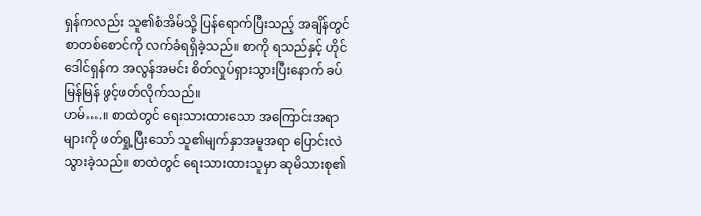ရှန်ကလည်း သူ၏စံအိမ်သို့ ပြန်ရောက်ပြီးသည့် အချိန်တွင် စာတစ်စောင်ကို လက်ခံရရှိခဲ့သည်။ စာကို ရသည်နှင့် ဟိုင်ဒေါင်ရှန်က အလွန်အမင်း စိတ်လှုပ်ရှားသွားပြီးနောက် ခပ်မြန်မြန် ဖွင့်ဖတ်လိုက်သည်။
ဟမ်….။ စာထဲတွင် ရေးသားထားသော အကြောင်းအရာများကို ဖတ်ရှု့ပြီးသော် သူ၏မျက်နှာအမူအရာ ပြောင်းလဲသွားခဲ့သည်။ စာထဲတွင် ရေးသားထားသူမှာ ဆုမိသားစု၏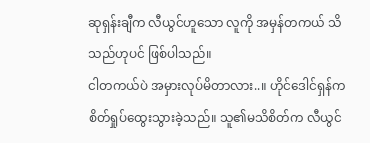ဆုရှန်းချီက လီယွင်ဟူသော လူကို အမှန်တကယ် သိသည်ဟုပင် ဖြစ်ပါသည်။
ငါတကယ်ပဲ အမှားလုပ်မိတာလား..။ ဟိုင်ဒေါင်ရှန်က စိတ်ရှုပ်ထွေးသွားခဲ့သည်။ သူ၏မသိစိတ်က လီယွင်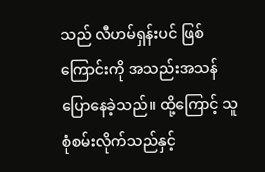သည် လီဟမ်ရှန်းပင် ဖြစ်ကြောင်းကို အသည်းအသန် ပြောနေခဲ့သည်။ ထို့ကြောင့် သူစုံစမ်းလိုက်သည်နှင့်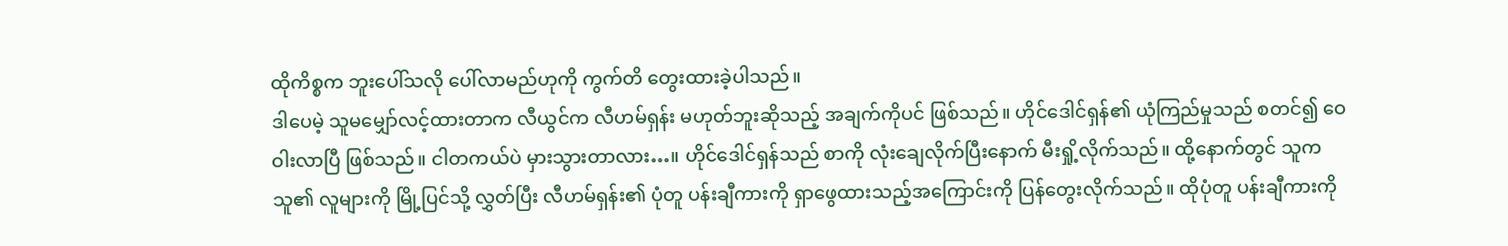ထိုကိစ္စက ဘူးပေါ်သလို ပေါ်လာမည်ဟုကို ကွက်တိ တွေးထားခဲ့ပါသည်။
ဒါပေမဲ့ သူမမျှော်လင့်ထားတာက လီယွင်က လီဟမ်ရှန်း မဟုတ်ဘူးဆိုသည့် အချက်ကိုပင် ဖြစ်သည်။ ဟိုင်ဒေါင်ရှန်၏ ယုံကြည်မှုသည် စတင်၍ ဝေဝါးလာပြီ ဖြစ်သည်။ ငါတကယ်ပဲ မှားသွားတာလား…။ ဟိုင်ဒေါင်ရှန်သည် စာကို လုံးချေလိုက်ပြီးနောက် မီးရှို့လိုက်သည်။ ထို့နောက်တွင် သူက သူ၏ လူများကို မြို့ပြင်သို့ လွှတ်ပြီး လီဟမ်ရှန်း၏ ပုံတူ ပန်းချီကားကို ရှာဖွေထားသည့်အကြောင်းကို ပြန်တွေးလိုက်သည်။ ထိုပုံတူ ပန်းချီကားကို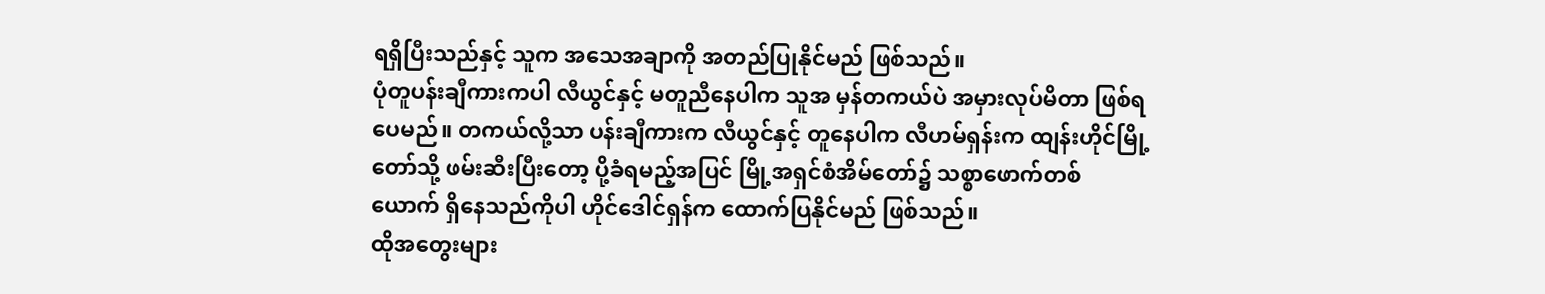ရရှိပြီးသည်နှင့် သူက အသေအချာကို အတည်ပြုနိုင်မည် ဖြစ်သည်။
ပုံတူပန်းချီကားကပါ လီယွင်နှင့် မတူညီနေပါက သူအ မှန်တကယ်ပဲ အမှားလုပ်မိတာ ဖြစ်ရပေမည်။ တကယ်လို့သာ ပန်းချီကားက လီယွင်နှင့် တူနေပါက လီဟမ်ရှန်းက ထျန်းဟိုင်မြို့တော်သို့ ဖမ်းဆီးပြီးတော့ ပို့ခံရမည့်အပြင် မြို့အရှင်စံအိမ်တော်၌ သစ္စာဖောက်တစ်ယောက် ရှိနေသည်ကိုပါ ဟိုင်ဒေါင်ရှန်က ထောက်ပြနိုင်မည် ဖြစ်သည်။
ထိုအတွေးများ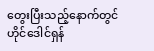တွေးပြီးသည့်နောက်တွင် ဟိုင်ဒေါင်ရှန်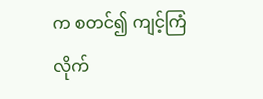က စတင်၍ ကျင့်ကြံလိုက်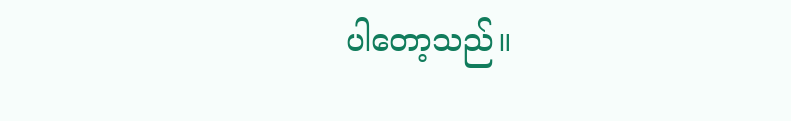ပါတော့သည်။